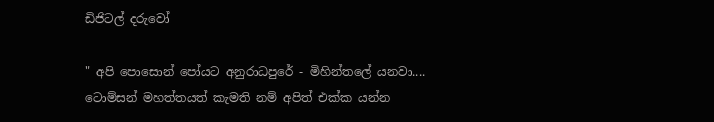ඩිජිටල් දරුවෝ

" අපි පොසොන් පෝයට අනුරාධපුරේ - මිහින්තලේ යනවා.... ටොම්සන් මහත්තයත් කැමති නම් අපිත් එක්ක යන්න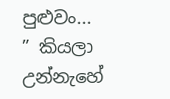පුළුවං... ” කියලා උන්නැහේ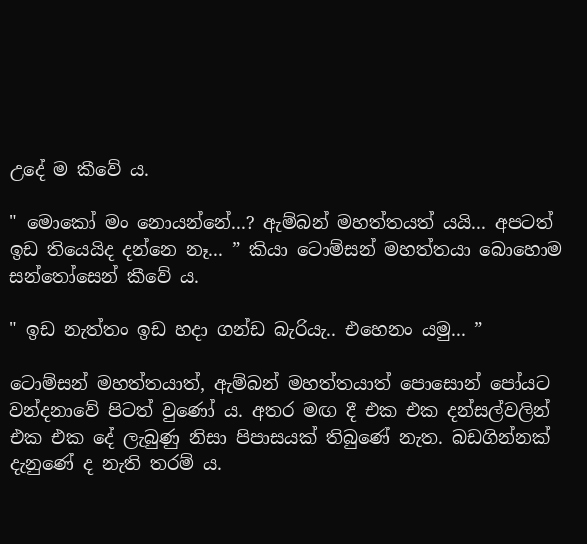උදේ ම කීවේ ය.

" මොකෝ මං නොයන්නේ...? ඇම්බන් මහත්තයත් යයි... අපටත් ඉඩ තියෙයිද දන්නෙ නෑ... ” කියා ටොම්සන් මහත්තයා බොහොම සන්තෝසෙන් කීවේ ය.

" ඉඩ නැත්තං ඉඩ හදා ගන්ඩ බැරියැ.. එහෙනං යමු... ”

ටොම්සන් මහත්තයාත්, ඇම්බන් මහත්තයාත් පොසොන් පෝයට වන්දනාවේ පිටත් වුණෝ ය. අතර මඟ දී එක එක දන්සල්වලින් එක එක දේ ලැබුණු නිසා පිපාසයක් තිබුණේ නැත. බඩගින්නක් දැනුණේ ද නැති තරම් ය.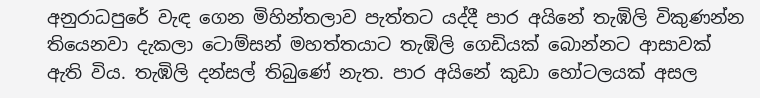අනුරාධපුරේ වැඳ ගෙන මිහින්තලාව පැත්තට යද්දී පාර අයිනේ තැඹිලි විකුණන්න තියෙනවා දැකලා ටොම්සන් මහත්තයාට තැඹිලි ගෙඩියක් බොන්නට ආසාවක් ඇති විය. තැඹිලි දන්සල් තිබුණේ නැත. පාර අයිනේ කුඩා හෝටලයක් අසල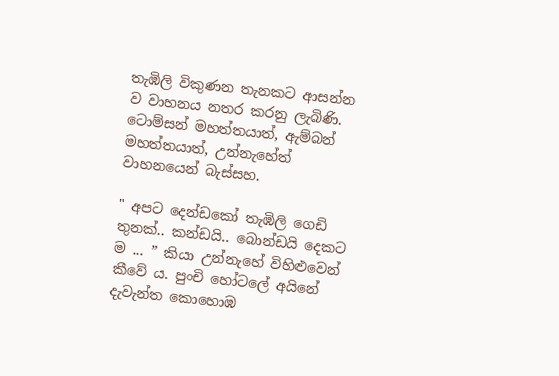තැඹිලි විකුණන තැනකට ආසන්න ව වාහනය නතර කරනු ලැබිණි. ටොම්සන් මහත්තයාත්, ඇම්බන් මහත්තයාත්, උන්නැහේත් වාහනයෙන් බැස්සහ.

" අපට දෙන්ඩකෝ තැඹිලි ගෙඩි තුනක්.. කන්ඩයි.. බොන්ඩයි දෙකට ම ... ” කියා උන්නැහේ විහිළුවෙන් කීවේ ය. පුංචි හෝටලේ අයිනේ දැවැන්ත කොහොඹ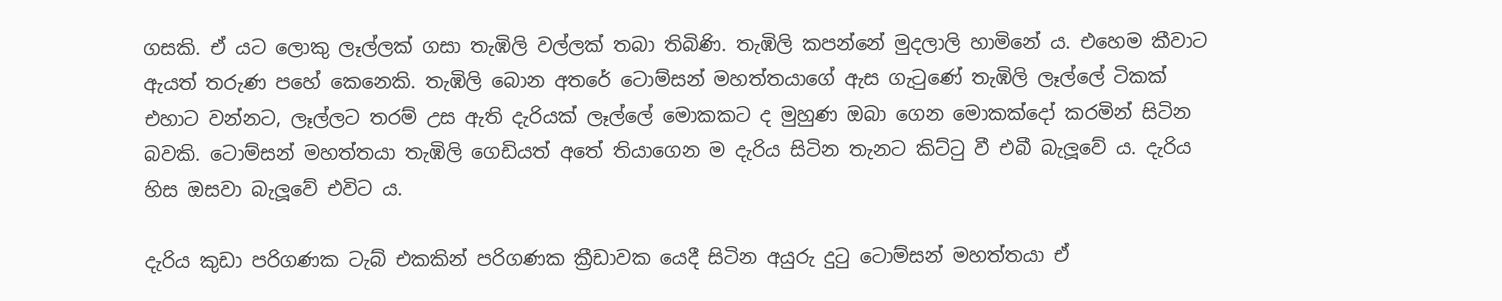ගසකි. ඒ යට ලොකු ලෑල්ලක් ගසා තැඹිලි වල්ලක් තබා තිබිණි. තැඹිලි කපන්නේ මුදලාලි හාමිනේ ය. එහෙම කීවාට ඇයත් තරුණ පහේ කෙනෙකි. තැඹිලි බොන අතරේ ටොම්සන් මහත්තයාගේ ඇස ගැටුණේ තැඹිලි ලෑල්ලේ ටිකක් එහාට වන්නට, ලෑල්ලට තරම් උස ඇති දැරියක් ලෑල්ලේ මොකකට ද මුහුණ ඔබා ගෙන මොකක්දෝ කරමින් සිටින බවකි. ටොම්සන් මහත්තයා තැඹිලි ගෙඩියත් අතේ තියාගෙන ම දැරිය සිටින තැනට කිට්ටු වී එබී බැලූවේ ය. දැරිය හිස ඔසවා බැලූවේ එවිට ය.

දැරිය කුඩා පරිගණක ටැබ් එකකින් පරිගණක ක්‍රීඩාවක යෙදී සිටින අයුරු දුටු ටොම්සන් මහත්තයා ඒ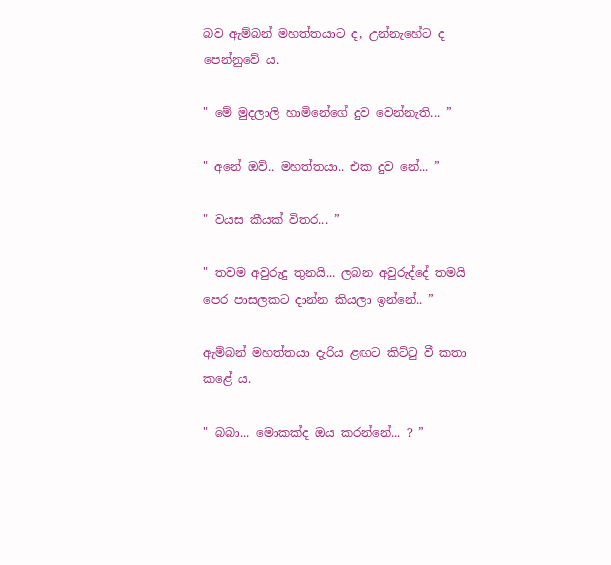බව ඇම්බන් මහත්තයාට ද, උන්නැහේට ද පෙන්නුවේ ය.

" මේ මුදලාලි හාමිනේගේ දුව වෙන්නැති... ”

" අනේ ඔව්.. මහත්තයා.. එක දුව නේ... ”

" වයස කීයක් විතර... ”

" තවම අවුරුදු තුනයි... ලබන අවුරුද්දේ තමයි පෙර පාසලකට දාන්න කියලා ඉන්නේ.. ”

ඇම්බන් මහත්තයා දැරිය ළඟට කිට්ටු වී කතා කළේ ය.

" බබා... මොකක්ද ඔය කරන්නේ... ? ”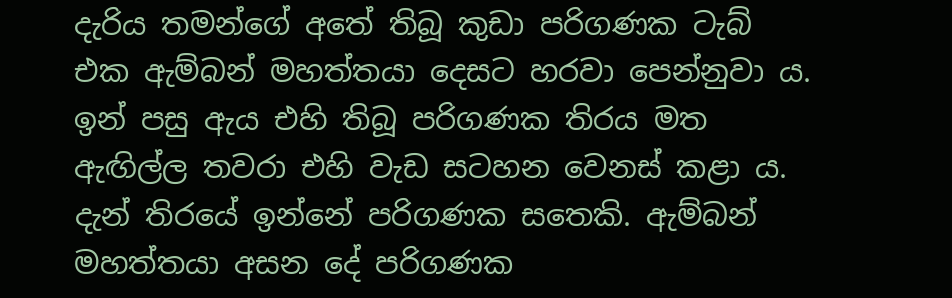දැරිය තමන්ගේ අතේ තිබූ කුඩා පරිගණක ටැබ් එක ඇම්බන් මහත්තයා දෙසට හරවා පෙන්නුවා ය. ඉන් පසු ඇය එහි තිබූ පරිගණක තිරය මත ඇඟිල්ල තවරා එහි වැඩ සටහන වෙනස් කළා ය. දැන් තිරයේ ඉන්නේ පරිගණක සතෙකි. ඇම්බන් මහත්තයා අසන දේ පරිගණක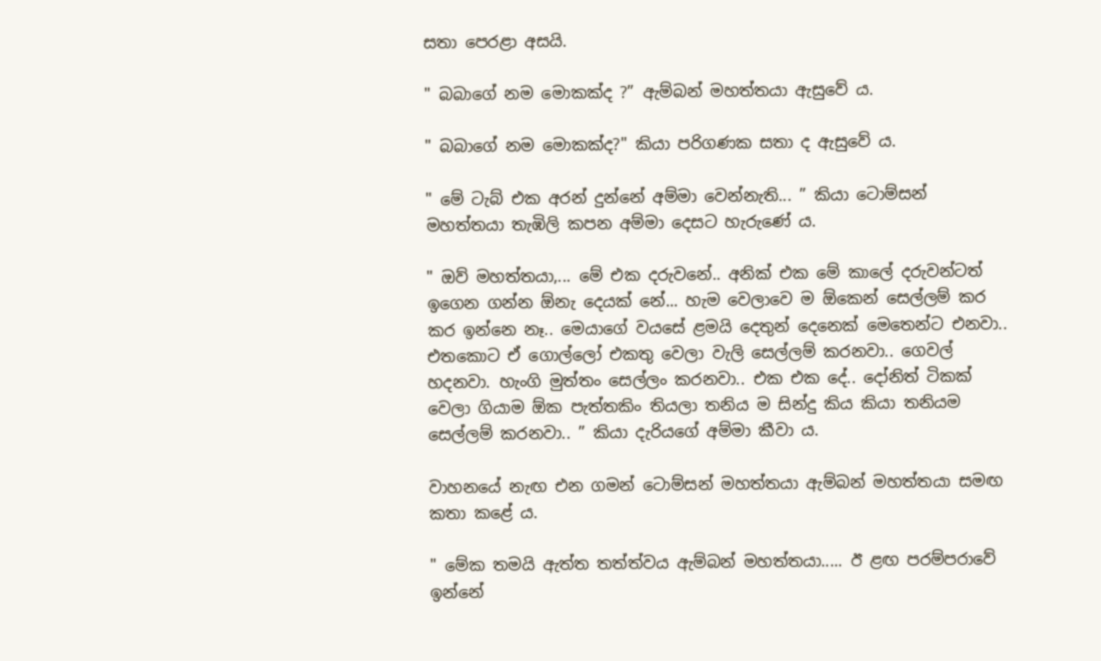සතා පෙරළා අසයි.

" බබාගේ නම මොකක්ද ?” ඇම්බන් මහත්තයා ඇසුවේ ය.

" බබාගේ නම මොකක්ද?" කියා පරිගණක සතා ද ඇසුවේ ය.

" මේ ටැබ් එක අරන් දුන්නේ අම්මා වෙන්නැති... ” කියා ටොම්සන් මහත්තයා තැඹිලි කපන අම්මා දෙසට හැරුණේ ය.

" ඔව් මහත්තයා,... මේ එක දරුවනේ.. අනික් එක මේ කාලේ දරුවන්ටත් ඉගෙන ගන්න ඕනැ දෙයක් නේ... හැම වෙලාවෙ ම ඕකෙන් සෙල්ලම් කර කර ඉන්නෙ නෑ.. මෙයාගේ වයසේ ළමයි දෙතුන් දෙනෙක් මෙතෙන්ට එනවා.. එතකොට ඒ ගොල්ලෝ එකතු වෙලා වැලි සෙල්ලම් කරනවා.. ගෙවල් හදනවා. හැංගි මුත්තං සෙල්ලං කරනවා.. එක එක දේ.. දෝනිත් ටිකක් වෙලා ගියාම ඕක පැත්තකිං තියලා තනිය ම සින්දු කිය කියා තනියම සෙල්ලම් කරනවා.. ” කියා දැරියගේ අම්මා කීවා ය.

වාහනයේ නැඟ එන ගමන් ටොම්සන් මහත්තයා ඇම්බන් මහත්තයා සමඟ කතා කළේ ය.

" මේක තමයි ඇත්ත තත්ත්වය ඇම්බන් මහත්තයා..... ඊ ළඟ පරම්පරාවේ ඉන්නේ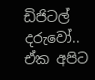ඩිජිටල් දරුවෝ.. ඒක අපිට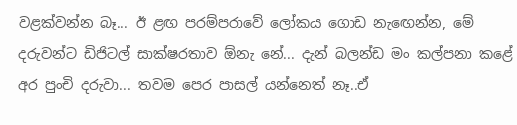වළක්වන්න බෑ... ඊ ළඟ පරම්පරාවේ ලෝකය ගොඩ නැ‍ඟෙන්න, මේ දරුවන්ට ඩිජිටල් සාක්ෂරතාව ඕනැ නේ... දැන් බලන්ඩ මං කල්පනා කළේ අර පුංචි දරුවා... තවම පෙර පාසල් යන්නෙත් නෑ..ඒ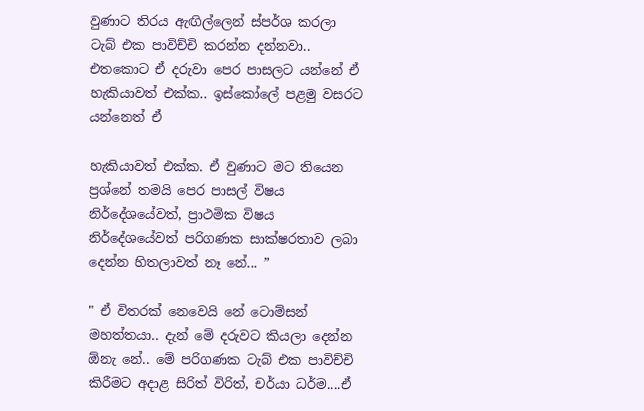වුණාට තිරය ඇඟිල්ලෙන් ස්පර්ශ කරලා ටැබ් එක පාවිච්චි කරන්න දන්නවා.. එතකොට ඒ දරුවා පෙර පාසලට යන්නේ ඒ හැකියාවත් එක්ක.. ඉස්කෝලේ පළමු වසරට යන්නෙත් ඒ

හැකියාවත් එක්ක. ඒ වුණාට මට තියෙන ප්‍රශ්නේ තමයි පෙර පාසල් විෂය නිර්දේශයේවත්, ප්‍රාථමික විෂය නිර්දේශයේවත් පරිගණක සාක්ෂරතාව ලබා දෙන්න හිතලාවත් නෑ නේ... ”

" ඒ විතරක් නෙවෙයි නේ ටොම්සන් මහත්තයා.. දැන් මේ දරුවට කියලා දෙන්න ඕනැ නේ.. මේ පරිගණක ටැබ් එක පාවිච්චි කිරීමට අදාළ සිරිත් විරිත්, චර්යා ධර්ම....ඒ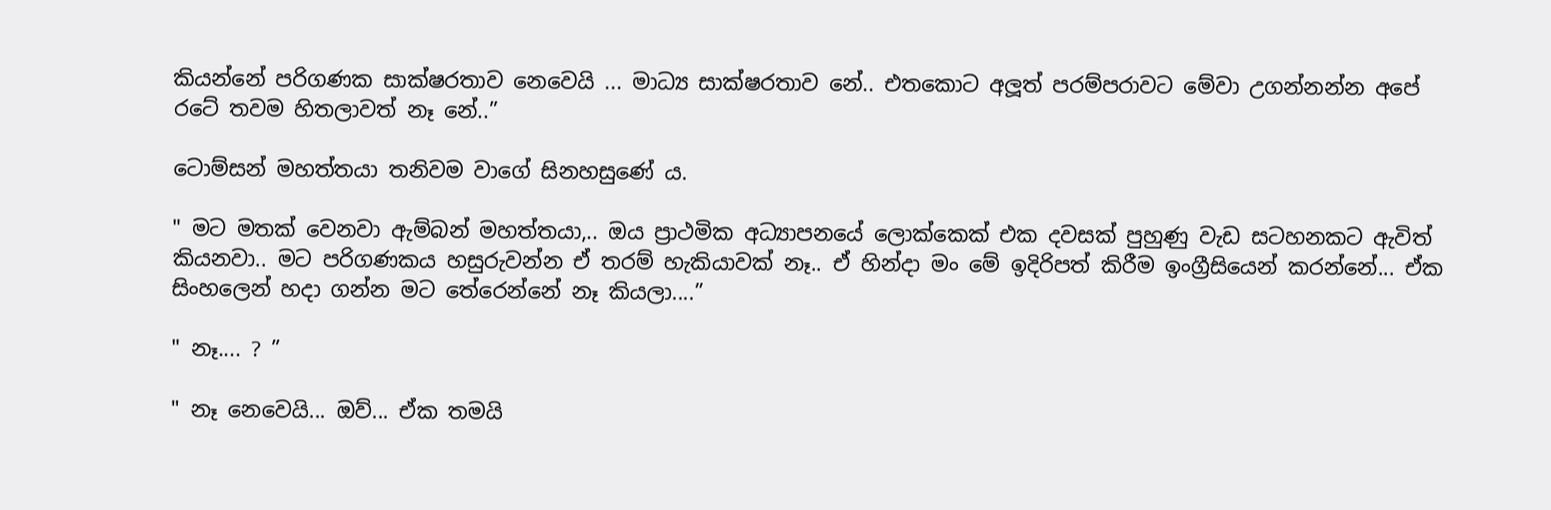කියන්නේ පරිගණක සාක්ෂරතාව නෙවෙයි ... මාධ්‍ය සාක්ෂරතාව නේ.. එතකොට අලූත් පරම්පරාවට මේවා උගන්නන්න අපේ රටේ තවම හිතලාවත් නෑ නේ..”

ටොම්සන් මහත්තයා තනිවම වාගේ සිනහසුණේ ය.

" මට මතක් වෙනවා ඇම්බන් මහත්තයා,.. ඔය ප්‍රාථමික අධ්‍යාපනයේ ලොක්කෙක් එක දවසක් පුහුණු වැඩ සටහනකට ඇවිත් කියනවා.. මට පරිගණකය හසුරුවන්න ඒ තරම් හැකියාවක් නෑ.. ඒ හින්දා මං මේ ඉදිරිපත් කිරීම ඉංග්‍රීසියෙන් කරන්නේ... ඒක සිංහලෙන් හදා ගන්න මට තේරෙන්නේ නෑ කියලා....”

" නෑ.... ? ”

" නෑ නෙවෙයි... ඔව්... ඒක තමයි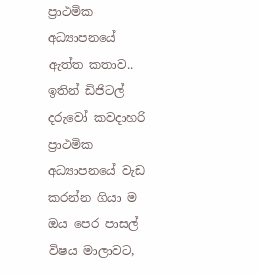ප්‍රාථමික අධ්‍යාපනයේ ඇත්ත කතාව.. ඉතින් ඩිජිටල් දරුවෝ කවදාහරි ප්‍රාථමික අධ්‍යාපනයේ වැඩ කරන්න ගියා ම ඔය පෙර පාසල් විෂය මාලාවට,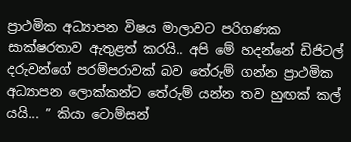ප්‍රාථමික අධ්‍යාපන විෂය මාලාවට පරිගණක සාක්ෂරතාව ඇතුළත් කරයි.. අපි මේ හදන්නේ ඩිජිටල් දරුවන්ගේ පරම්පරාවක් බව තේරුම් ගන්න ප්‍රාථමික අධ්‍යාපන ලොක්කන්ට තේරුම් යන්න තව හුඟක් කල් යයි... ” කියා ටොම්සන්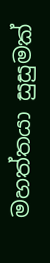මහත්තයා සුසුමක්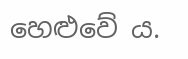හෙළුවේ ය.